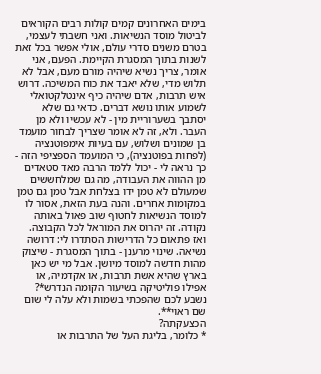בימים האחרונים קמים קולות רבים הקוראים לביטול מוסד הנשיאות. ואני חשבתי לעצמי, בטרם משנים סדרי עולם, אולי אפשר בכל זאת לשנות בתוך המסגרת הקיימת. הפעם, אני אומר, צריך נשיא שיהיה מורם מעם, אבל לא תלוש מדי, שלא יאבד את כוח המשיכה. דרוש איש תרבות, אדם שיהיה כיף אינטלקטואלי לשמוע אותו נושא דברים. כדאי גם שלא יסתבך בשערוריית מין - לא עכשיו ולא מן העבר. ולא, זה לא אומר שצריך לבחור מועמד בן שמונים ושלוש, עם בעיות אימפוטנציה (לפחות בפוטנציה), כי המועמד הספציפי הזה - כך נראה לי - יכול ללמד הרבה מאד סטאדים מן ההווה את העבודה, מה גם שמלחששים שמעולם לא טמן ידו בצלחת אבל טמן גם טמן במקומות אחרים. והנה בעת הזאת, אסור לו למוסד הנשיאות לחטוף שוב פאול באותה נקודה. זה יהרוס את המוראל לכל הקבוצה.
ואז פתאום כל הדרישות הסתדרו לי: דרושה נשיאה. שינוי מרענן - בתוך המסגרת - שיצוק מהות חדשה למוסד מיושן. אבל מי יש כאן בארץ שהיא אשת תרבות, או אקדמיה, או אפילו פוליטיקה בשיעור הקומה הנדרש*? נשבע לכם שהפכתי בשמות ולא עלה לי שום שם ראוי**.
הכצעקתה?
* כלומר, בליגת העל של התרבות או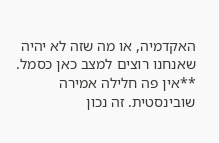האקדמיה, או מה שזה לא יהיה שאנחנו רוצים למצב כאן כסמל.
**אין פה חלילה אמירה שובינסטית. זה נכון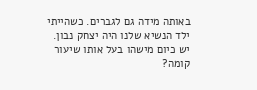באותה מידה גם לגברים. כשהייתי ילד הנשיא שלנו היה יצחק נבון. יש כיום מישהו בעל אותו שיעור קומה?